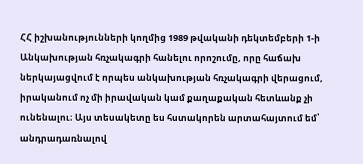ՀՀ իշխանությունների կողմից 1989 թվականի դեկտեմբերի 1-ի Անկախության հռչակագրի հանելու որոշումը, որը հաճախ ներկայացվում է որպես անկախության հռչակագրի վերացում, իրականում ոչ մի իրավական կամ քաղաքական հետևանք չի ունենալու։ Այս տեսակետը ես հստակորեն արտահայտում եմ՝ անդրադառնալով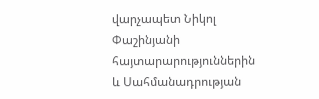վարչապետ Նիկոլ Փաշինյանի հայտարարություններին և Սահմանադրության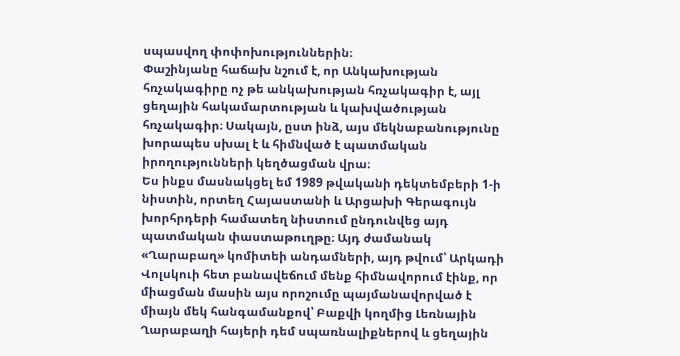սպասվող փոփոխություններին։
Փաշինյանը հաճախ նշում է, որ Անկախության հռչակագիրը ոչ թե անկախության հռչակագիր է, այլ ցեղային հակամարտության և կախվածության հռչակագիր։ Սակայն, ըստ ինձ, այս մեկնաբանությունը խորապես սխալ է և հիմնված է պատմական իրողությունների կեղծացման վրա։
Ես ինքս մասնակցել եմ 1989 թվականի դեկտեմբերի 1-ի նիստին, որտեղ Հայաստանի և Արցախի Գերագույն խորհրդերի համատեղ նիստում ընդունվեց այդ պատմական փաստաթուղթը։ Այդ ժամանակ «Ղարաբաղ» կոմիտեի անդամների, այդ թվում՝ Արկադի Վոլսկուի հետ բանավեճում մենք հիմնավորում էինք, որ միացման մասին այս որոշումը պայմանավորված է միայն մեկ հանգամանքով՝ Բաքվի կողմից Լեռնային Ղարաբաղի հայերի դեմ սպառնալիքներով և ցեղային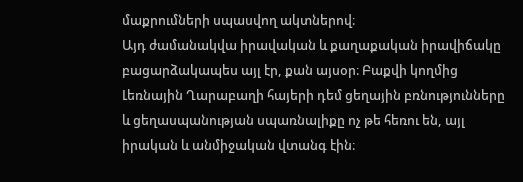մաքրումների սպասվող ակտներով։
Այդ ժամանակվա իրավական և քաղաքական իրավիճակը բացարձակապես այլ էր, քան այսօր։ Բաքվի կողմից Լեռնային Ղարաբաղի հայերի դեմ ցեղային բռնությունները և ցեղասպանության սպառնալիքը ոչ թե հեռու են, այլ իրական և անմիջական վտանգ էին։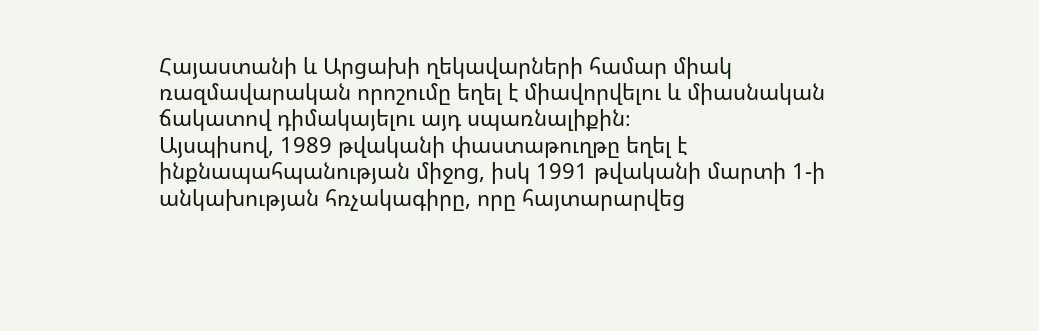Հայաստանի և Արցախի ղեկավարների համար միակ ռազմավարական որոշումը եղել է միավորվելու և միասնական ճակատով դիմակայելու այդ սպառնալիքին։
Այսպիսով, 1989 թվականի փաստաթուղթը եղել է ինքնապահպանության միջոց, իսկ 1991 թվականի մարտի 1-ի անկախության հռչակագիրը, որը հայտարարվեց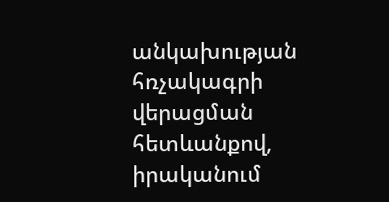անկախության հռչակագրի վերացման հետևանքով, իրականում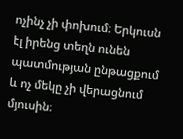ոչինչ չի փոխում։ Երկուսն էլ իրենց տեղն ունեն պատմության ընթացքում և ոչ մեկը չի վերացնում մյուսին։